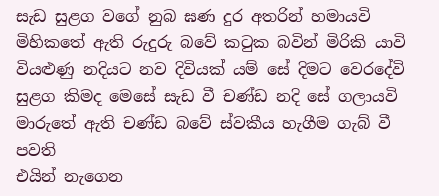සැඩ සුළග වගේ නුබ ඝණ දුර අතරින් හමායවි
මිහිකතේ ඇති රුදුරු බවේ කටුක බවින් මිරිකි යාවි
වියළුණු නදියට නව දිවියක් යම් සේ දිමට වෙරදේවි
සුළග කිමද මෙසේ සැඩ වී චණ්ඩ නදි සේ ගලායවි
මාරුතේ ඇති චණ්ඩ බවේ ස්වකීය හැගීම ගැබ් වී පවති
එයින් නැගෙන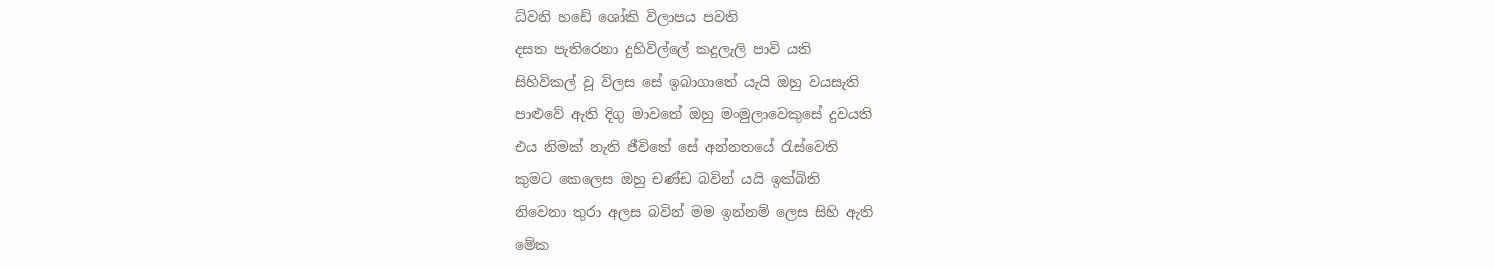ධ්වනි හඩේ ශෝකි විලාපය පවති
දසත පැතිරෙනා දුහිවිල්ලේ කදුලැලි පාවි යති
සිහිවිකල් වූ විලස සේ ඉබාගාතේ යැයි ඔහු වයසැති
පාළුවේ ඇති දිගු මාවතේ ඔහු මංමුලාවෙකුසේ දුවයති
එය නිමක් නැති ජීවිතේ සේ අන්නතයේ රැස්වෙති
කුමට කෙලෙස ඔහු චණ්ඩ බවින් යයි ඉක්බිති
නිවෙනා තුරා අලස බවින් මම ඉන්නම් ලෙස සිහි ඇති
මේක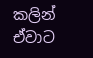කලින් ඒවාට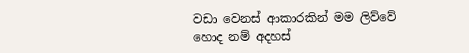වඩා වෙනස් ආකාරකින් මම ලිව්වේ
හොද නම් අදහස්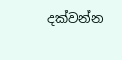දක්වන්න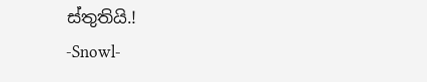ස්තුතියි.!
-Snowl-